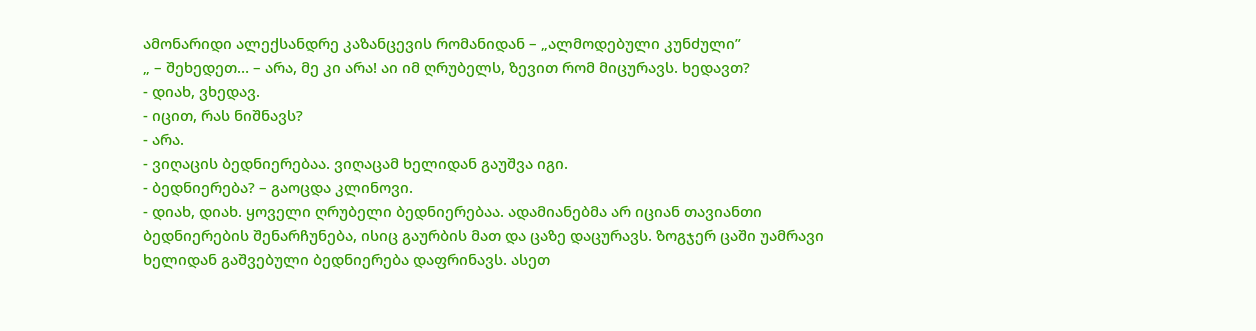ამონარიდი ალექსანდრე კაზანცევის რომანიდან – „ალმოდებული კუნძული”
„ – შეხედეთ… – არა, მე კი არა! აი იმ ღრუბელს, ზევით რომ მიცურავს. ხედავთ?
- დიახ, ვხედავ.
- იცით, რას ნიშნავს?
- არა.
- ვიღაცის ბედნიერებაა. ვიღაცამ ხელიდან გაუშვა იგი.
- ბედნიერება? – გაოცდა კლინოვი.
- დიახ, დიახ. ყოველი ღრუბელი ბედნიერებაა. ადამიანებმა არ იციან თავიანთი ბედნიერების შენარჩუნება, ისიც გაურბის მათ და ცაზე დაცურავს. ზოგჯერ ცაში უამრავი ხელიდან გაშვებული ბედნიერება დაფრინავს. ასეთ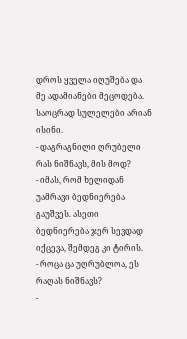დროს ყველა იღუშება და მე ადამიანები მეცოდება. საოცრად სულელები არიან ისინი.
- დაგრაგნილი ღრუბელი რას ნიშნავს, მის მოდ?
- იმას, რომ ხელიდან უამრავი ბედნიერება გაუშვეს. ასეთი ბედნიერება ჯერ სევდად იქცევა, შემდეგ კი ტირის.
- როცა ცა უღრუბლოა, ეს რაღას ნიშნავს?
-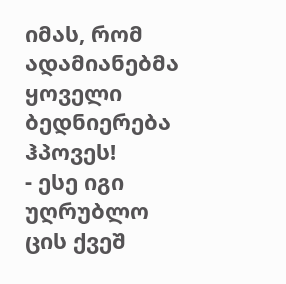იმას, რომ ადამიანებმა ყოველი ბედნიერება ჰპოვეს!
- ესე იგი უღრუბლო ცის ქვეშ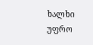ხალხი უფრო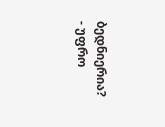ბედნიერია?
- უფრო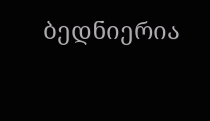ბედნიერია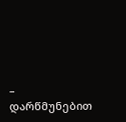– დარწმუნებით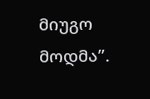მიუგო მოდმა”.